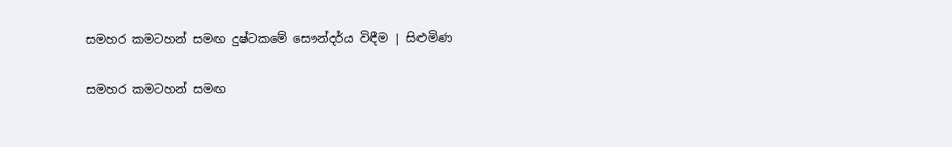සමහර කමටහන් සමඟ දුෂ්ටකමේ සෞන්දර්ය විඳීම | සිළුමිණ

සමහර කමටහන් සමඟ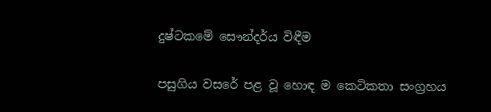දුෂ්ටකමේ සෞන්දර්ය විඳීම

පසුගිය වසරේ පළ වූ හොඳ ම කෙටිකතා සංග්‍රහය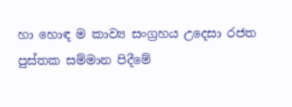හා හොඳ ම කාව්‍ය සංග්‍රහය උදෙසා රජත පුස්තක සම්මාන පිදීමේ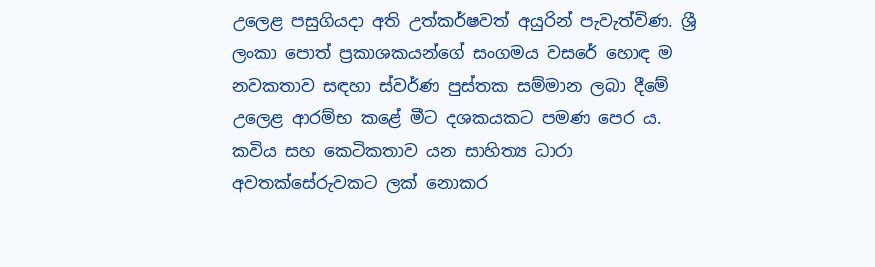උලෙළ පසුගියදා අති උත්කර්ෂවත් අයුරින් පැවැත්විණ. ශ්‍රී ලංකා පොත් ප්‍රකාශකයන්ගේ සංගමය වසරේ හොඳ ම නවකතාව සඳහා ස්වර්ණ පුස්තක සම්මාන ලබා දීමේ උලෙළ ආරම්භ කළේ මීට දශකයකට පමණ පෙර ය. කවිය සහ කෙටිකතාව යන සාහිත්‍ය ධාරා අවතක්සේරුවකට ලක් නොකර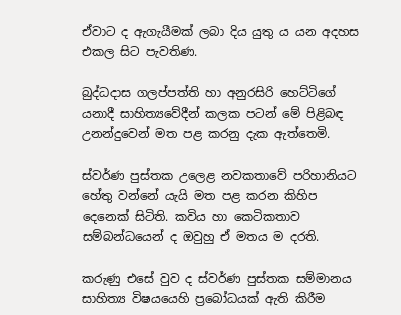ඒවාට ද ඇගැයීමක් ලබා දිය යුතු ය යන අදහස එකල සිට පැවතිණ.

බුද්ධදාස ගලප්පත්ති හා අනුරසිරි හෙට්ටිගේ යනාදී සාහිත්‍යවේදීන් කලක පටන් මේ පිළිබඳ උනන්දුවෙන් මත පළ කරනු දැක ඇත්තෙමි.

ස්වර්ණ පුස්තක උලෙළ නවකතාවේ පරිහානියට හේතු වන්නේ යැයි මත පළ කරන කිහිප දෙනෙක් සිටිති. කවිය හා කෙටිකතාව සම්බන්ධයෙන් ද ඔවුහු ඒ මතය ම දරති.

කරුණු එසේ වුව ද ස්වර්ණ පුස්තක සම්මානය සාහිත්‍ය විෂයයෙහි ප්‍රබෝධයක් ඇති කිරීම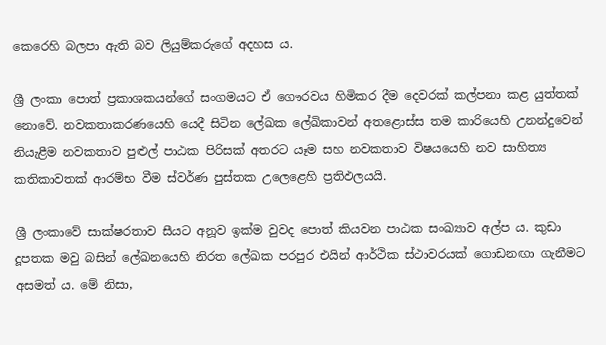කෙරෙහි බලපා ඇති බව ලියුම්කරුගේ අදහස ය.

ශ්‍රී ලංකා පොත් ප්‍රකාශකයන්ගේ සංගමයට ඒ ගෞරවය හිමිකර දීම දෙවරක් කල්පනා කළ යුත්තක් නොවේ. නවකතාකරණයෙහි යෙදී සිටින ලේඛක ලේඛිකාවන් අතළොස්ස තම කාරියෙහි උනන්දුවෙන් නියැළීම නවකතාව පුළුල් පාඨක පිරිසක් අතරට යෑම සහ නවකතාව විෂයයෙහි නව සාහිත්‍ය කතිකාවතක් ආරම්භ වීම ස්වර්ණ පුස්තක උලෙළෙහි ප්‍රතිඵලයයි.

ශ්‍රී ලංකාවේ සාක්ෂරතාව සීයට අනූව ඉක්ම වුවද පොත් කියවන පාඨක සංඛ්‍යාව අල්ප ය. කුඩා දූපතක මවු බසින් ලේඛනයෙහි නිරත ලේඛක පරපුර එයින් ආර්ථික ස්ථාවරයක් ගොඩනඟා ගැනීමට අසමත් ය. මේ නිසා,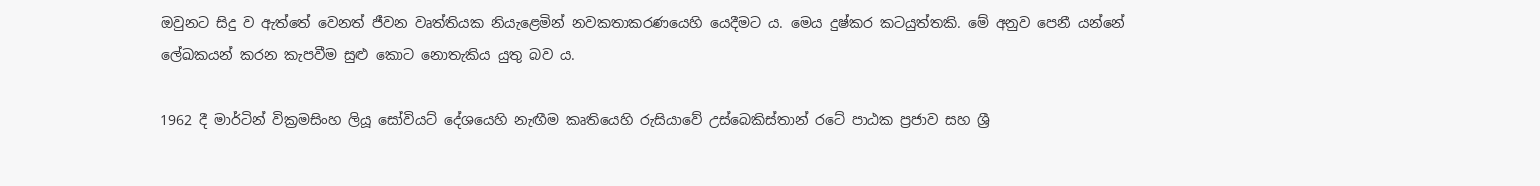ඔවුනට සිදු ව ඇත්තේ වෙනත් ජීවන වෘත්තියක නියැළෙමින් නවකතාකරණයෙහි යෙදීමට ය. මෙය දුෂ්කර කටයුත්තකි. මේ අනුව පෙනී යන්නේ ලේඛකයන් කරන කැපවීම සුළු කොට නොතැකිය යුතු බව ය.

1962 දී මාර්ටින් වික්‍රමසිංහ ලියූ සෝවියට් දේශයෙහි නැඟීම කෘතියෙහි රුසියාවේ උස්බෙකිස්තාන් රටේ පාඨක ප්‍රජාව සහ ශ්‍රී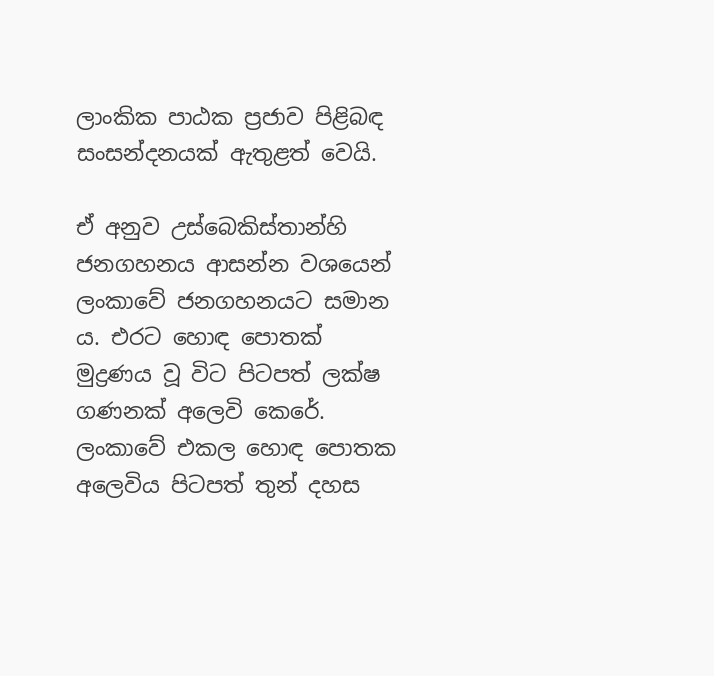ලාංකික පාඨක ප්‍රජාව පිළිබඳ සංසන්දනයක් ඇතුළත් වෙයි.

ඒ අනුව උස්බෙකිස්තාන්හි ජනගහනය ආසන්න වශයෙන් ලංකාවේ ජනගහනයට සමාන ය. එරට හොඳ පොතක් මුද්‍රණය වූ විට පිටපත් ලක්ෂ ගණනක් අලෙවි කෙරේ. ලංකාවේ එකල හොඳ පොතක අලෙවිය පිටපත් තුන් දහස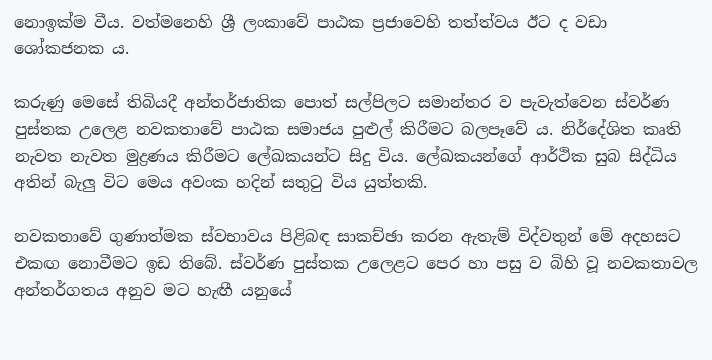නොඉක්ම වීය. වත්මනෙහි ශ්‍රී ලංකාවේ පාඨක ප්‍රජාවෙහි තත්ත්වය ඊට ද වඩා ශෝකජනක ය.

කරුණු මෙසේ තිබියදී අන්තර්ජාතික පොත් සල්පිලට සමාන්තර ව පැවැත්වෙන ස්වර්ණ පුස්තක උලෙළ නවකතාවේ පාඨක සමාජය පුළුල් කිරීමට බලපෑවේ ය. නිර්දේශිත කෘති නැවත නැවත මුද්‍රණය කිරීමට ලේඛකයන්ට සිදු විය. ලේඛකයන්ගේ ආර්ථික සුබ සිද්ධිය අතින් බැලු විට මෙය අවංක හදින් සතුටු විය යුත්තකි.

නවකතාවේ ගුණාත්මක ස්වභාවය පිළිබඳ සාකච්ඡා කරන ඇතැම් විද්වතුන් මේ අදහසට එකඟ නොවීමට ඉඩ තිබේ. ස්වර්ණ පුස්තක උලෙළට පෙර හා පසු ව බිහි වූ නවකතාවල අන්තර්ගතය අනුව මට හැඟී යනුයේ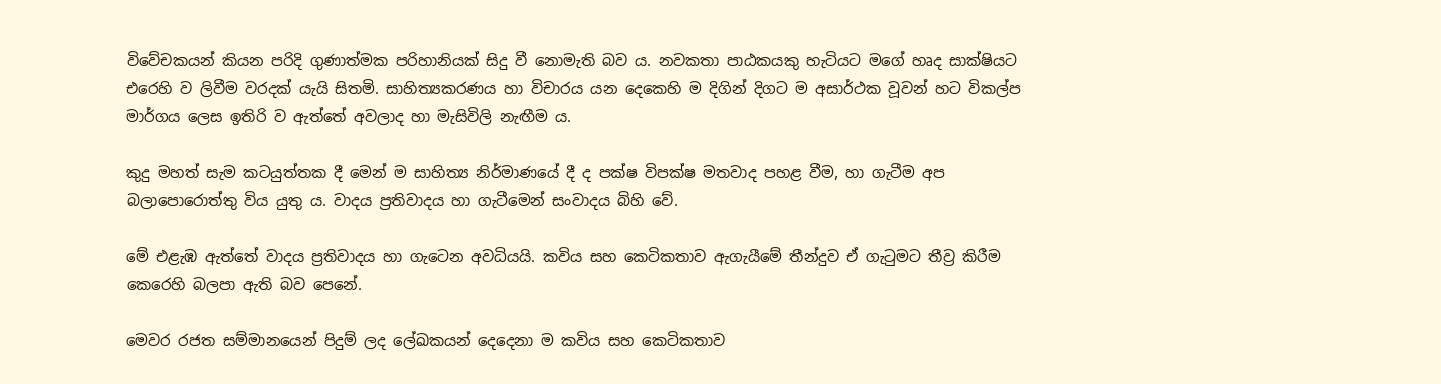විවේචකයන් කියන පරිදි ගුණාත්මක පරිහානියක් සිදු වී නොමැති බව ය. නවකතා පාඨකයකු හැටියට මගේ හෘද සාක්ෂියට එරෙහි ව ලිවීම වරදක් යැයි සිතමි. සාහිත්‍යකරණය හා විචාරය යන දෙකෙහි ම දිගින් දිගට ම අසාර්ථක වූවන් හට විකල්ප මාර්ගය ලෙස ඉතිරි ව ඇත්තේ අවලාද හා මැසිවිලි නැඟීම ය.

කුදු මහත් සැම කටයුත්තක දී මෙන් ම සාහිත්‍ය නිර්මාණයේ දී ද පක්ෂ විපක්ෂ මතවාද පහළ වීම, හා ගැටීම අප බලාපොරොත්තු විය යුතු ය. වාදය ප්‍රතිවාදය හා ගැටීමෙන් සංවාදය බිහි වේ.

මේ එළැඹ ඇත්තේ වාදය ප්‍රතිවාදය හා ගැටෙන අවධියයි. කවිය සහ කෙටිකතාව ඇගැයීමේ තීන්දුව ඒ ගැටුමට තීව්‍ර කිරීම කෙරෙහි බලපා ඇති බව පෙනේ.

මෙවර රජත සම්මානයෙන් පිදුම් ලද ලේඛකයන් දෙදෙනා ම කවිය සහ කෙටිකතාව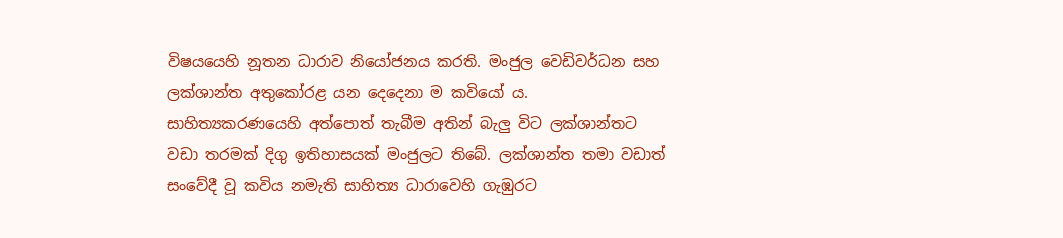විෂයයෙහි නූතන ධාරාව නියෝජනය කරති. මංජුල වෙඩිවර්ධන සහ ලක්ශාන්ත අතුකෝරළ යන දෙදෙනා ම කවියෝ ය. සාහිත්‍යකරණයෙහි අත්පොත් තැබීම අතින් බැලු විට ලක්ශාන්තට වඩා තරමක් දිගු ඉතිහාසයක් මංජුලට තිබේ. ලක්ශාන්ත තමා වඩාත් සංවේදී වූ කවිය නමැති සාහිත්‍ය ධාරාවෙහි ගැඹුරට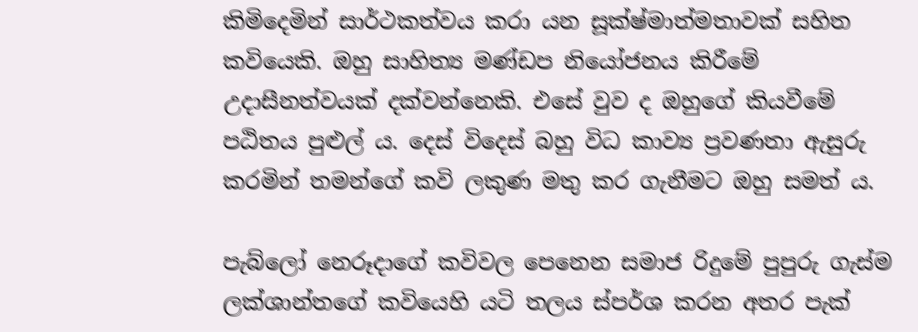කිමිදෙමින් සාර්ථකත්වය කරා යන සූක්ෂ්මාත්මතාවක් සහිත කවියෙකි. ඔහු සාහිත්‍ය මණ්ඩප නියෝජනය කිරීමේ උදාසීනත්වයක් දක්වන්නෙකි. එසේ වුව ද ඔහුගේ කියවීමේ පඨිතය පුළුල් ය. දෙස් විදෙස් බහු විධ කාව්‍ය ප්‍රවණතා ඇසුරු කරමින් තමන්ගේ කවි ලකුණ මතු කර ගැනීමට ඔහු සමත් ය.

පැබ්ලෝ නෙරූදාගේ කවිවල පෙනෙන සමාජ රිදුමේ පුපුරු ගැස්ම ලක්ශාන්තගේ කවියෙහි යටි තලය ස්පර්ශ කරන අතර පැක්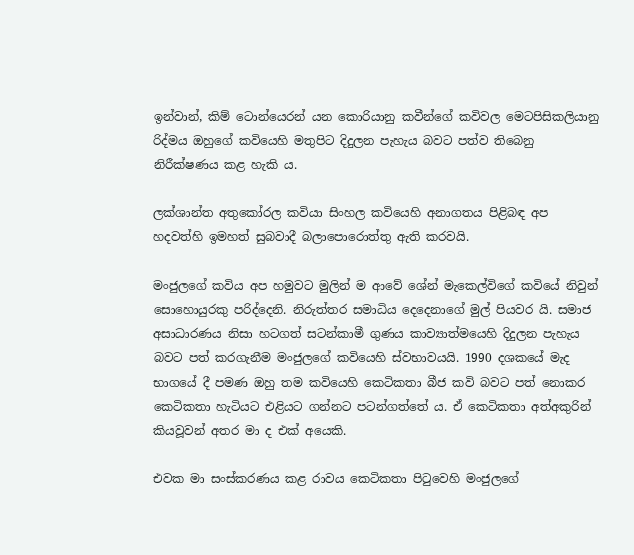ඉන්වාන්, කිම් ටොන්යෙරන් යන කොරියානු කවීන්ගේ කවිවල මෙටපිසිකලියානු රිද්මය ඔහුගේ කවියෙහි මතුපිට දිදුලන පැහැය බවට පත්ව තිබෙනු නිරීක්ෂණය කළ හැකි ය.

ලක්ශාන්ත අතුකෝරල කවියා සිංහල කවියෙහි අනාගතය පිළිබඳ අප හදවත්හි ඉමහත් සුබවාදී බලාපොරොත්තු ඇති කරවයි.

මංජුලගේ කවිය අප හමුවට මුලින් ම ආවේ ශේන් මැකෙල්විගේ කවියේ නිවුන් සොහොයුරකු පරිද්දෙනි. නිරුත්තර සමාධිය දෙදෙනාගේ මුල් පියවර යි. සමාජ අසාධාරණය නිසා හටගත් සටන්කාමී ගුණය කාව්‍යාත්මයෙහි දිදුලන පැහැය බවට පත් කරගැනීම මංජුලගේ කවියෙහි ස්වභාවයයි. 1990 දශකයේ මැද භාගයේ දී පමණ ඔහු තම කවියෙහි කෙටිකතා බීජ කවි බවට පත් නොකර කෙටිකතා හැටියට එළියට ගන්නට පටන්ගත්තේ ය. ඒ කෙටිකතා අත්අකුරින් කියවූවන් අතර මා ද එක් අයෙකි.

එවක මා සංස්කරණය කළ රාවය කෙටිකතා පිටුවෙහි මංජුලගේ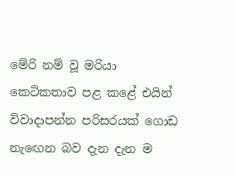මේරි නම් වූ මරියා කෙටිකතාව පළ කළේ එයින් විවාදාපන්න පරිසරයක් ගොඩ නැ‍ඟෙන බව දැන දැන ම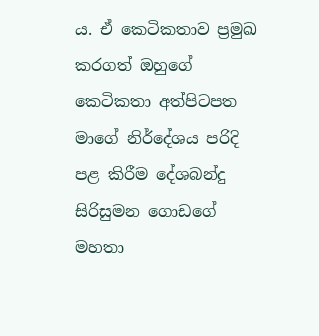ය. ඒ කෙටිකතාව ප්‍රමුඛ කරගත් ඔහුගේ කෙටිකතා අත්පිටපත මාගේ නිර්දේශය පරිදි පළ කිරීම දේශබන්දු සිරිසුමන ගොඩගේ මහතා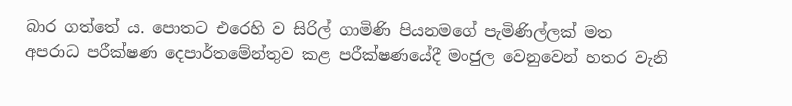බාර ගත්තේ ය. පොතට එරෙහි ව සිරිල් ගාමිණි පියනමගේ පැමිණිල්ලක් මත අපරාධ පරීක්ෂණ දෙපාර්තමේන්තුව කළ පරීක්ෂණයේදී මංජුල වෙනුවෙන් හතර වැනි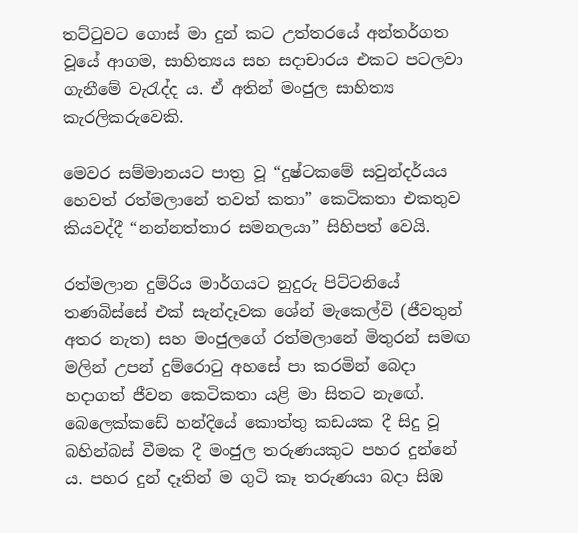තට්ටුවට ගොස් මා දුන් කට උත්තරයේ අන්තර්ගත වූයේ ආගම, සාහිත්‍යය සහ සදාචාරය එකට පටලවා ගැනීමේ වැරැද්ද ය. ඒ අතින් මංජුල සාහිත්‍ය කැරලිකරුවෙකි.

මෙවර සම්මානයට පාත්‍ර වූ “දුෂ්ටකමේ සවුන්දර්යය හෙවත් රත්මලානේ තවත් කතා” කෙටිකතා එකතුව කියවද්දී “නන්නත්තාර සමනලයා” සිහිපත් වෙයි.

රත්මලාන දුම්රිය මාර්ගයට නුදුරු පිට්ටනියේ තණබිස්සේ එක් සැන්දෑවක ශේන් මැකෙල්වි (ජීවතුන් අතර නැත) සහ මංජුලගේ රත්මලානේ මිතුරන් සමඟ මලින් උපන් දුම්රොටු අහසේ පා කරමින් බෙදා හදාගත් ජීවන කෙටිකතා යළි මා සිතට නැඟේ. බෙලෙක්කඩේ හන්දියේ කොත්තු කඩයක දී සිදු වූ බහින්බස් වීමක දී මංජුල තරුණයකුට පහර දුන්නේ ය. පහර දුන් දෑතින් ම ගුටි කෑ තරුණයා බදා සිඹ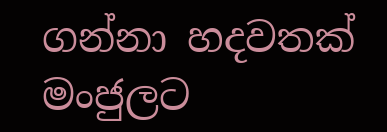ගන්නා හදවතක් මංජුලට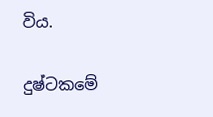විය.

දුෂ්ටකමේ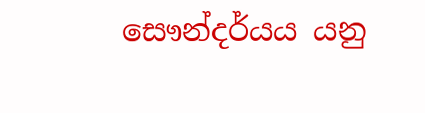සෞන්දර්යය යනු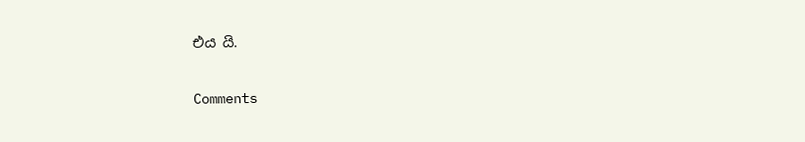එය යි.

Comments